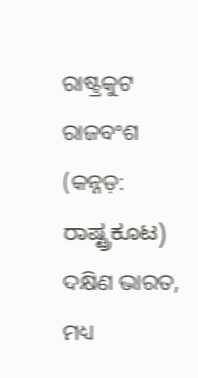ରାଷ୍ଟ୍ରକୁଟ ରାଜବଂଶ (କନ୍ନଡ଼: ರಾಷ್ಟ್ರಕೂಟ) ଦକ୍ଷିଣ ଭାରତ, ମଧ୍ୟ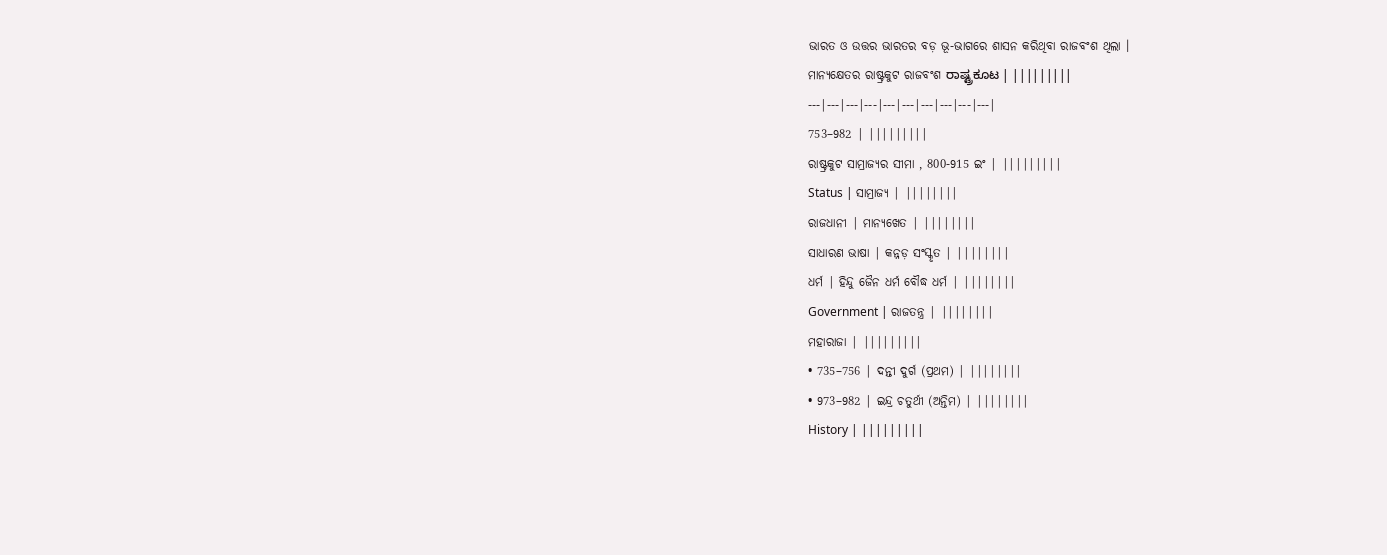ଭାରତ ଓ ଉତ୍ତର ଭାରତର ବଡ଼ ଭୂ-ଭାଗରେ ଶାସନ କରିଥିବା ରାଜବଂଶ ଥିଲା ।
ମାନ୍ୟକ୍ଷେତର ରାଷ୍ଟ୍ରକୁଟ ରାଜବଂଶ ರಾಷ್ಟ್ರಕೂಟ | |||||||||
---|---|---|---|---|---|---|---|---|---|
753–982 | |||||||||
ରାଷ୍ଟ୍ରକୁଟ ସାମ୍ରାଜ୍ୟର ସୀମା , 800-915 ଇଂ | |||||||||
Status | ସାମ୍ରାଜ୍ୟ | ||||||||
ରାଜଧାନୀ | ମାନ୍ୟଖେତ | ||||||||
ସାଧାରଣ ଭାଷା | କନ୍ନଡ଼ ସଂସ୍କୃତ | ||||||||
ଧର୍ମ | ହିନ୍ଦୁ ଜୈନ ଧର୍ମ ବୌଦ୍ଧ ଧର୍ମ | ||||||||
Government | ରାଜତନ୍ତ୍ର | ||||||||
ମହାରାଜା | |||||||||
• 735–756 | ଦନ୍ତୀ ଦୁର୍ଗ (ପ୍ରଥମ) | ||||||||
• 973–982 | ଇନ୍ଦ୍ର ଚତୁର୍ଥୀ (ଅନ୍ତିମ) | ||||||||
History | |||||||||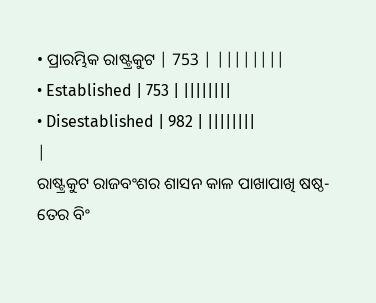• ପ୍ରାରମ୍ଭିକ ରାଷ୍ଟ୍ରକୁଟ | 753 | ||||||||
• Established | 753 | ||||||||
• Disestablished | 982 | ||||||||
|
ରାଷ୍ଟ୍ରକୁଟ ରାଜବଂଶର ଶାସନ କାଳ ପାଖାପାଖି ଷଷ୍ଠ-ତେର ବିଂ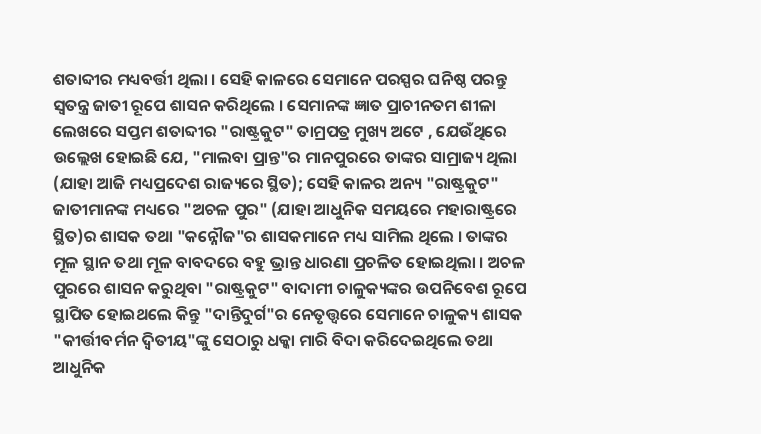ଶତାବ୍ଦୀର ମଧ୍ୟବର୍ତ୍ତୀ ଥିଲା । ସେହି କାଳରେ ସେମାନେ ପରସ୍ପର ଘନିଷ୍ଠ ପରନ୍ତୁ ସ୍ୱତନ୍ତ୍ର ଜାତୀ ରୂପେ ଶାସନ କରିଥିଲେ । ସେମାନଙ୍କ ଜ୍ଞାତ ପ୍ରାଚୀନତମ ଶୀଳା ଲେଖରେ ସପ୍ତମ ଶତାବ୍ଦୀର "ରାଷ୍ଟ୍ରକୁଟ" ତାମ୍ରପତ୍ର ମୁଖ୍ୟ ଅଟେ , ଯେଉଁଥିରେ ଉଲ୍ଲେଖ ହୋଇଛି ଯେ, "ମାଲବା ପ୍ରାନ୍ତ"ର ମାନପୁରରେ ତାଙ୍କର ସାମ୍ରାଜ୍ୟ ଥିଲା (ଯାହା ଆଜି ମଧ୍ୟପ୍ରଦେଶ ରାଜ୍ୟରେ ସ୍ଥିତ); ସେହି କାଳର ଅନ୍ୟ "ରାଷ୍ଟ୍ରକୁଟ" ଜାତୀମାନଙ୍କ ମଧ୍ୟରେ "ଅଚଳ ପୁର" (ଯାହା ଆଧୁନିକ ସମୟରେ ମହାରାଷ୍ଟ୍ରରେ ସ୍ଥିତ)ର ଶାସକ ତଥା "କନ୍ନୌଜ"ର ଶାସକମାନେ ମଧ୍ୟ ସାମିଲ ଥିଲେ । ତାଙ୍କର ମୂଳ ସ୍ଥାନ ତଥା ମୂଳ ବାବଦରେ ବହୁ ଭ୍ରାନ୍ତ ଧାରଣା ପ୍ରଚଳିତ ହୋଇଥିଲା । ଅଚଳ ପୁରରେ ଶାସନ କରୁଥିବା "ରାଷ୍ଟ୍ରକୁଟ" ବାଦାମୀ ଚାଳୁକ୍ୟଙ୍କର ଉପନିବେଶ ରୂପେ ସ୍ଥାପିତ ହୋଇଥଲେ କିନ୍ତୁ "ଦାନ୍ତିଦୁର୍ଗ"ର ନେତୃତ୍ତ୍ୱରେ ସେମାନେ ଚାଳୁକ୍ୟ ଶାସକ "କୀର୍ତ୍ତୀବର୍ମନ ଦ୍ୱିତୀୟ"ଙ୍କୁ ସେଠାରୁ ଧକ୍କା ମାରି ବିଦା କରିଦେଇଥିଲେ ତଥା ଆଧୁନିକ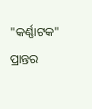"କର୍ଣ୍ଣାଟକ" ପ୍ରାନ୍ତର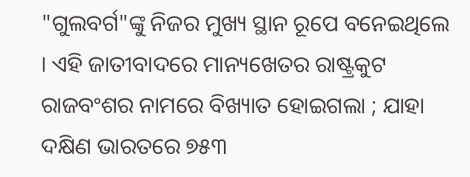"ଗୁଲବର୍ଗ"ଙ୍କୁ ନିଜର ମୁଖ୍ୟ ସ୍ଥାନ ରୂପେ ବନେଇଥିଲେ । ଏହି ଜାତୀବାଦରେ ମାନ୍ୟଖେତର ରାଷ୍ଟ୍ରକୁଟ ରାଜବଂଶର ନାମରେ ବିଖ୍ୟାତ ହୋଇଗଲା ; ଯାହା ଦକ୍ଷିଣ ଭାରତରେ ୭୫୩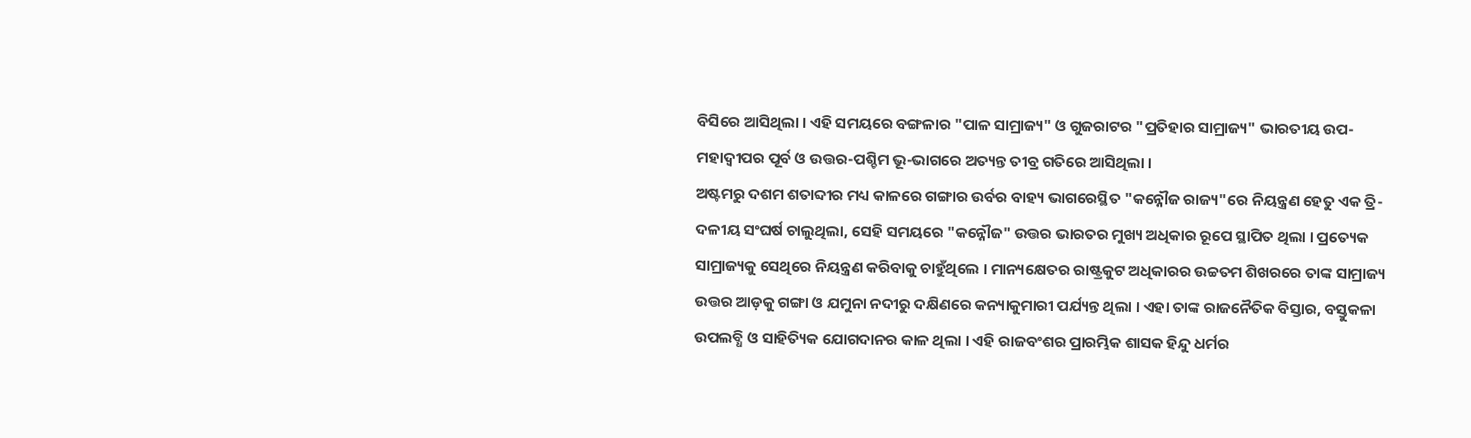ବିସିରେ ଆସିଥିଲା । ଏହି ସମୟରେ ବଙ୍ଗଳାର "ପାଳ ସାମ୍ରାଜ୍ୟ" ଓ ଗୁଜରାଟର "ପ୍ରତିହାର ସାମ୍ରାଜ୍ୟ" ଭାରତୀୟ ଉପ-ମହାଦ୍ବୀପର ପୂର୍ବ ଓ ଉତ୍ତର-ପଶ୍ଚିମ ଭୂ-ଭାଗରେ ଅତ୍ୟନ୍ତ ତୀବ୍ର ଗତିରେ ଆସିଥିଲା ।
ଅଷ୍ଟମରୁ ଦଶମ ଶତାବ୍ଦୀର ମଧ୍ୟ କାଳରେ ଗଙ୍ଗାର ଉର୍ବର ବାହ୍ୟ ଭାଗରେସ୍ଥିତ "କନ୍ନୌଜ ରାଜ୍ୟ"ରେ ନିୟନ୍ତ୍ରଣ ହେତୁ ଏକ ତ୍ରି-ଦଳୀୟ ସଂଘର୍ଷ ଚାଲୁଥିଲା, ସେହି ସମୟରେ "କନ୍ନୌଜ" ଉତ୍ତର ଭାରତର ମୁଖ୍ୟ ଅଧିକାର ରୂପେ ସ୍ଥାପିତ ଥିଲା । ପ୍ରତ୍ୟେକ ସାମ୍ରାଜ୍ୟକୁ ସେଥିରେ ନିୟନ୍ତ୍ରଣ କରିବାକୁ ଚାହୁଁଥିଲେ । ମାନ୍ୟକ୍ଷେତର ରାଷ୍ଟ୍ରକୁଟ ଅଧିକାରର ଉଚ୍ଚତମ ଶିଖରରେ ତାଙ୍କ ସାମ୍ରାଜ୍ୟ ଉତ୍ତର ଆଡ଼କୁ ଗଙ୍ଗା ଓ ଯମୁନା ନଦୀରୁ ଦକ୍ଷିଣରେ କନ୍ୟାକୁମାରୀ ପର୍ଯ୍ୟନ୍ତ ଥିଲା । ଏହା ତାଙ୍କ ରାଜନୈତିକ ବିସ୍ତାର, ବସ୍ତୁକଳା ଉପଲବ୍ଧି ଓ ସାହିତ୍ୟିକ ଯୋଗଦାନର କାଳ ଥିଲା । ଏହି ରାଜବଂଶର ପ୍ରାରମ୍ଭିକ ଶାସକ ହିନ୍ଦୁ ଧର୍ମର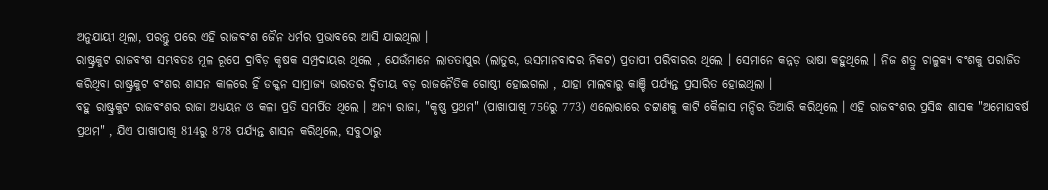ଅନୁଯାୟୀ ଥିଲା, ପରନ୍ତୁ ପରେ ଏହି ରାଜବଂଶ ଜୈନ ଧର୍ମର ପ୍ରଭାବରେ ଆସି ଯାଇଥିଲା ।
ରାଷ୍ଟ୍ରକୁଟ ରାଜବଂଶ ସମ୍ଭବତଃ ମୂଳ ରୂପେ ଦ୍ରାବିଡ଼ କୃଷକ ସମ୍ପ୍ରଦାୟର ଥିଲେ , ଯେଉଁମାନେ ଲାତତାପୁର (ଲାତୁର, ଉସମାନବାଦର ନିକଟ) ପ୍ରତାପୀ ପରିବାରର ଥିଲେ । ସେମାନେ କନ୍ନଡ଼ ଭାଷା କହୁଥିଲେ । ନିଜ ଶତ୍ରୁ ଚାଳୁକ୍ୟ ବଂଶକୁ ପରାଜିତ କରିଥିବା ରାଷ୍ଟ୍ରକୁଟ ବଂଶର ଶାସନ କାଳରେ ହିଁ ଡକ୍କନ ସାମ୍ରାଜ୍ୟ ଭାରତର ଦ୍ୱିତୀୟ ବଡ଼ ରାଜନୈତିକ ଗୋଷ୍ଠୀ ହୋଇଗଲା , ଯାହା ମାଲବାରୁ କାଞ୍ଚି ପର୍ଯ୍ୟନ୍ତ ପ୍ରସାରିତ ହୋଇଥିଲା ।
ବହୁ ରାଷ୍ଟ୍ରକୁଟ ରାଜବଂଶର ରାଜା ଅଧ୍ୟୟନ ଓ କଳା ପ୍ରତି ସମର୍ପିତ ଥିଲେ । ଅନ୍ୟ ରାଜା, "କୃଷ୍ଣ ପ୍ରଥମ" (ପାଖାପାଖି 756ରୁ 773) ଏଲୋରାରେ ଚଟ୍ଟାଣକୁ କାଟି କୈଳାସ ମନ୍ଦିର ତିଆରି କରିଥିଲେ । ଏହି ରାଜବଂଶର ପ୍ରସିଦ୍ଧ ଶାସକ "ଅମୋଘବର୍ଷ ପ୍ରଥମ" , ଯିଏ ପାଖାପାଖି 814ରୁ 878 ପର୍ଯ୍ୟନ୍ତ ଶାସନ କରିଥିଲେ, ସବୁଠାରୁ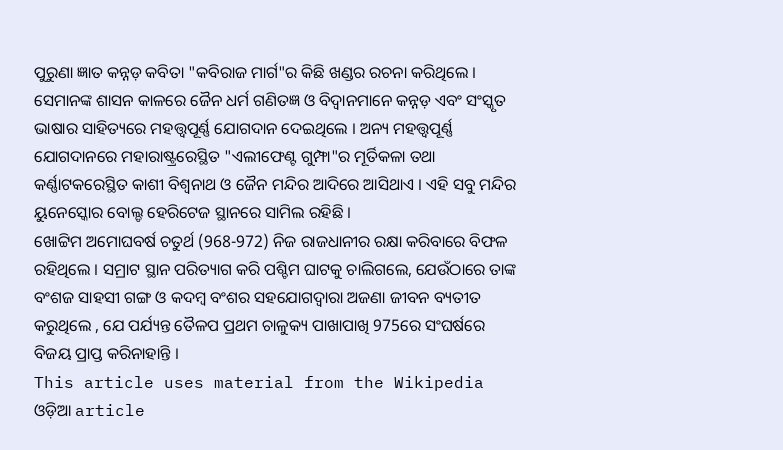ପୁରୁଣା ଜ୍ଞାତ କନ୍ନଡ଼ କବିତା "କବିରାଜ ମାର୍ଗ"ର କିଛି ଖଣ୍ଡର ରଚନା କରିଥିଲେ । ସେମାନଙ୍କ ଶାସନ କାଳରେ ଜୈନ ଧର୍ମ ଗଣିତଜ୍ଞ ଓ ବିଦ୍ୱାନମାନେ କନ୍ନଡ଼ ଏବଂ ସଂସ୍କୃତ ଭାଷାର ସାହିତ୍ୟରେ ମହତ୍ତ୍ୱପୂର୍ଣ୍ଣ ଯୋଗଦାନ ଦେଇଥିଲେ । ଅନ୍ୟ ମହତ୍ତ୍ୱପୂର୍ଣ୍ଣ ଯୋଗଦାନରେ ମହାରାଷ୍ଟ୍ରରେସ୍ଥିତ "ଏଲୀଫେଣ୍ଟ ଗୁମ୍ଫା"ର ମୂର୍ତିକଳା ତଥା କର୍ଣ୍ଣାଟକରେସ୍ଥିତ କାଶୀ ବିଶ୍ୱନାଥ ଓ ଜୈନ ମନ୍ଦିର ଆଦିରେ ଆସିଥାଏ । ଏହି ସବୁ ମନ୍ଦିର ୟୁନେସ୍କୋର ବୋଲ୍ଡ ହେରିଟେଜ ସ୍ଥାନରେ ସାମିଲ ରହିଛି ।
ଖୋଟ୍ଟିମ ଅମୋଘବର୍ଷ ଚତୁର୍ଥ (968-972) ନିଜ ରାଜଧାନୀର ରକ୍ଷା କରିବାରେ ବିଫଳ ରହିଥିଲେ । ସମ୍ରାଟ ସ୍ଥାନ ପରିତ୍ୟାଗ କରି ପଶ୍ଚିମ ଘାଟକୁ ଚାଲିଗଲେ, ଯେଉଁଠାରେ ତାଙ୍କ ବଂଶଜ ସାହସୀ ଗଙ୍ଗ ଓ କଦମ୍ବ ବଂଶର ସହଯୋଗଦ୍ୱାରା ଅଜଣା ଜୀବନ ବ୍ୟତୀତ କରୁଥିଲେ , ଯେ ପର୍ଯ୍ୟନ୍ତ ତୈଳପ ପ୍ରଥମ ଚାଳୁକ୍ୟ ପାଖାପାଖି 975ରେ ସଂଘର୍ଷରେ ବିଜୟ ପ୍ରାପ୍ତ କରିନାହାନ୍ତି ।
This article uses material from the Wikipedia ଓଡ଼ିଆ article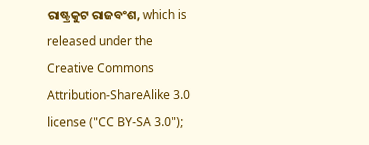ରାଷ୍ଟ୍ରକୁଟ ରାଜବଂଶ, which is released under the Creative Commons Attribution-ShareAlike 3.0 license ("CC BY-SA 3.0");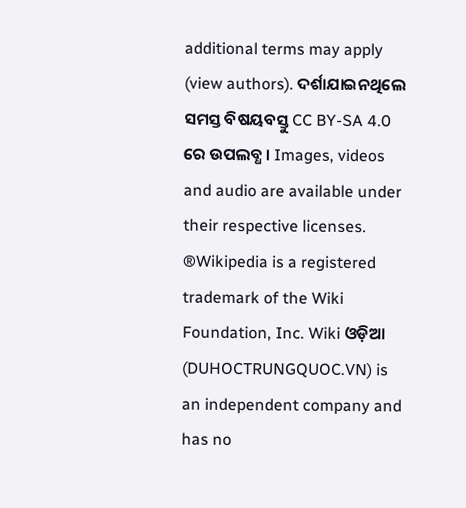additional terms may apply (view authors). ଦର୍ଶାଯାଇନଥିଲେ ସମସ୍ତ ବିଷୟବସ୍ତୁ CC BY-SA 4.0 ରେ ଉପଲବ୍ଧ । Images, videos and audio are available under their respective licenses.
®Wikipedia is a registered trademark of the Wiki Foundation, Inc. Wiki ଓଡ଼ିଆ (DUHOCTRUNGQUOC.VN) is an independent company and has no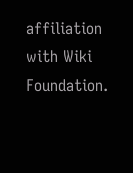affiliation with Wiki Foundation.